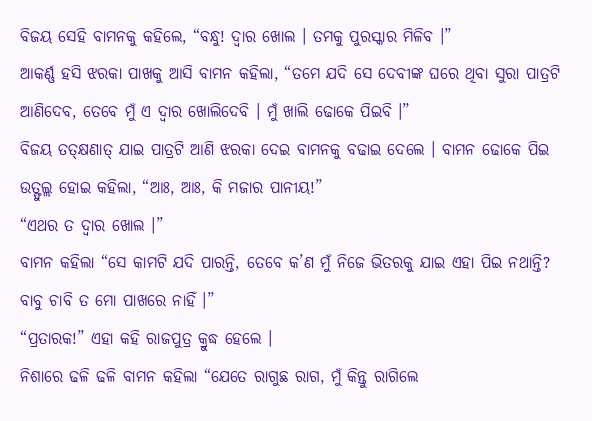ବିଜୟ ସେହି ବାମନକୁ କହିଲେ, “ବନ୍ଧୁ! ଦ୍ୱାର ଖୋଲ । ତମକୁ ପୁରସ୍କାର ମିଳିବ ।”
ଆକର୍ଣ୍ଣ ହସି ଝରକା ପାଖକୁ ଆସି ବାମନ କହିଲା, “ତମେ ଯଦି ସେ ଦେବୀଙ୍କ ଘରେ ଥିବା ସୁରା ପାତ୍ରଟି ଆଣିଦେବ, ତେବେ ମୁଁ ଏ ଦ୍ୱାର ଖୋଲିଦେବି । ମୁଁ ଖାଲି ଢୋକେ ପିଇବି ।”
ବିଜୟ ତତ୍କ୍ଷଣାତ୍ ଯାଇ ପାତ୍ରଟି ଆଣି ଝରକା ଦେଇ ବାମନକୁ ବଢାଇ ଦେଲେ । ବାମନ ଢୋକେ ପିଇ ଉତ୍ଫୁଲ୍ଲ ହୋଇ କହିଲା, “ଆଃ, ଆଃ, କି ମଜାର ପାନୀୟ!”
“ଏଥର ତ ଦ୍ୱାର ଖୋଲ ।”
ବାମନ କହିଲା “ସେ କାମଟି ଯଦି ପାରନ୍ତି, ତେବେ କ’ଣ ମୁଁ ନିଜେ ଭିତରକୁ ଯାଇ ଏହା ପିଇ ନଥାନ୍ତି? ବାବୁ ଚାବି ତ ମୋ ପାଖରେ ନାହିଁ ।”
“ପ୍ରତାରକ!” ଏହା କହି ରାଜପୁତ୍ର କ୍ରୁଦ୍ଧ ହେଲେ ।
ନିଶାରେ ଢଳି ଢଳି ବାମନ କହିଲା “ଯେତେ ରାଗୁଛ ରାଗ, ମୁଁ କିନ୍ତୁ ରାଗିଲେ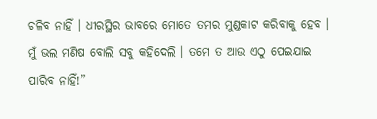ଚଳିବ ନାହିଁ । ଧୀରସ୍ଥିର ଭାବରେ ମୋତେ ତମର ମୁଣ୍ଡକାଟ କରିବାକୁ ହେବ । ମୁଁ ଭଲ ମଣିଷ ବୋଲି ସବୁ କହିଦେଲି । ତମେ ତ ଆଉ ଏଠୁ ପେଇଯାଇ ପାରିବ ନାହିଁ!”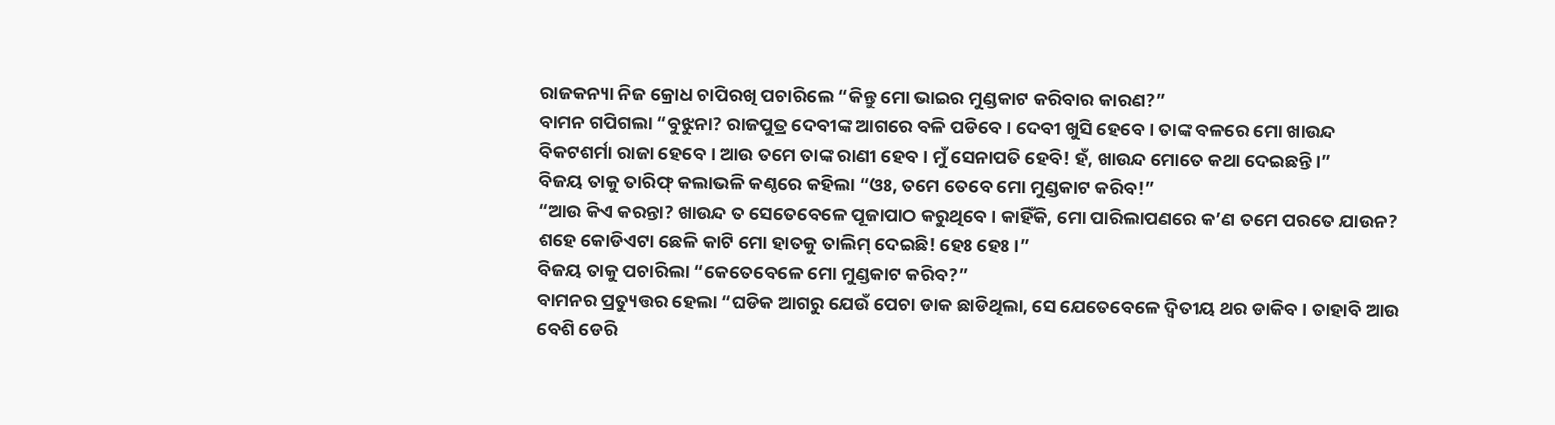ରାଜକନ୍ୟା ନିଜ କ୍ରୋଧ ଚାପିରଖି ପଚାରିଲେ “କିନ୍ତୁ ମୋ ଭାଇର ମୁଣ୍ଡକାଟ କରିବାର କାରଣ?”
ବାମନ ଗପିଗଲା “ବୁଝୁନା? ରାଜପୁତ୍ର ଦେବୀଙ୍କ ଆଗରେ ବଳି ପଡିବେ । ଦେବୀ ଖୁସି ହେବେ । ତାଙ୍କ ବଳରେ ମୋ ଖାଉନ୍ଦ ବିକଟଶର୍ମା ରାଜା ହେବେ । ଆଉ ତମେ ତାଙ୍କ ରାଣୀ ହେବ । ମୁଁ ସେନାପତି ହେବି! ହଁ, ଖାଉନ୍ଦ ମୋତେ କଥା ଦେଇଛନ୍ତି ।”
ବିଜୟ ତାକୁ ତାରିଫ୍ କଲାଭଳି କଣ୍ଠରେ କହିଲା “ଓଃ, ତମେ ତେବେ ମୋ ମୁଣ୍ଡକାଟ କରିବ!”
“ଆଉ କିଏ କରନ୍ତା? ଖାଉନ୍ଦ ତ ସେତେବେଳେ ପୂଜାପାଠ କରୁଥିବେ । କାହିଁକି, ମୋ ପାରିଲାପଣରେ କ’ଣ ତମେ ପରତେ ଯାଉନ? ଶହେ କୋଡିଏଟା ଛେଳି କାଟି ମୋ ହାତକୁ ତାଲିମ୍ ଦେଇଛି! ହେଃ ହେଃ ।”
ବିଜୟ ତାକୁ ପଚାରିଲା “କେତେବେଳେ ମୋ ମୁଣ୍ଡକାଟ କରିବ?”
ବାମନର ପ୍ରତ୍ୟୁତ୍ତର ହେଲା “ଘଡିକ ଆଗରୁ ଯେଉଁ ପେଚା ଡାକ ଛାଡିଥିଲା, ସେ ଯେତେବେଳେ ଦ୍ୱିତୀୟ ଥର ଡାକିବ । ତାହାବି ଆଉ ବେଶି ଡେରି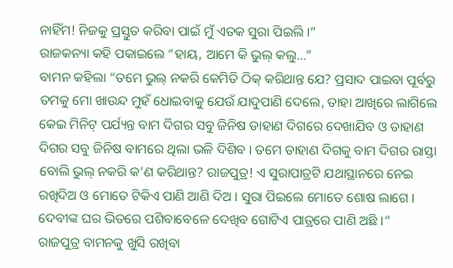ନାହିଁମ! ନିଜକୁ ପ୍ରସ୍ତୁତ କରିବା ପାଇଁ ମୁଁ ଏତକ ସୁରା ପିଇଲି ।”
ରାଜକନ୍ୟା କହି ପକାଇଲେ “ହାୟ, ଆମେ କି ଭୁଲ୍ କଲୁ…”
ବାମନ କହିଲା “ତମେ ଭୁଲ୍ ନକରି କେମିତି ଠିକ୍ କରିଥାନ୍ତ ଯେ? ପ୍ରସାଦ ପାଇବା ପୂର୍ବରୁ ତମକୁ ମୋ ଖାଉନ୍ଦ ମୁହଁ ଧୋଇବାକୁ ଯେଉଁ ଯାଦୁପାଣି ଦେଲେ, ତାହା ଆଖିରେ ଲାଗିଲେ କେଇ ମିନିଟ୍ ପର୍ଯ୍ୟନ୍ତ ବାମ ଦିଗର ସବୁ ଜିନିଷ ଡାହାଣ ଦିଗରେ ଦେଖାଯିବ ଓ ଡାହାଣ ଦିଗର ସବୁ ଜିନିଷ ବାମରେ ଥିଲା ଭଳି ଦିଶିବ । ତମେ ଡାହାଣ ଦିଗକୁ ବାମ ଦିଗର ରାସ୍ତା ବୋଲି ଭୁଲ୍ ନକରି କ’ଣ କରିଥାନ୍ତ? ରାଜପୁତ୍ର! ଏ ସୁରାପାତ୍ରଟି ଯଥାସ୍ଥାନରେ ନେଇ ରଖିଦିଅ ଓ ମୋତେ ଟିକିଏ ପାଣି ଆଣି ଦିଅ । ସୁରା ପିଇଲେ ମୋତେ ଶୋଷ ଲାଗେ । ଦେବୀଙ୍କ ଘର ଭିତରେ ପଶିବାବେଳେ ଦେଖିବ ଗୋଟିଏ ପାତ୍ରରେ ପାଣି ଅଛି ।”
ରାଜପୁତ୍ର ବାମନକୁ ଖୁସି ରଖିବା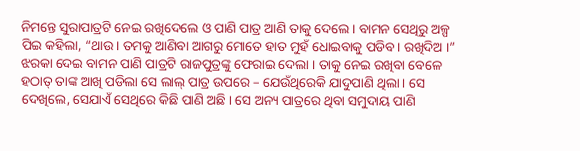ନିମନ୍ତେ ସୁରାପାତ୍ରଟି ନେଇ ରଖିଦେଲେ ଓ ପାଣି ପାତ୍ର ଆଣି ତାକୁ ଦେଲେ । ବାମନ ସେଥିରୁ ଅଳ୍ପ ପିଇ କହିଲା, “ଥାଉ । ତମକୁ ଆଣିବା ଆଗରୁ ମୋତେ ହାତ ମୁହଁ ଧୋଇବାକୁ ପଡିବ । ରଖିଦିଅ ।”
ଝରକା ଦେଇ ବାମନ ପାଣି ପାତ୍ରଟି ରାଜପୁତ୍ରଙ୍କୁ ଫେରାଇ ଦେଲା । ତାକୁ ନେଇ ରଖିବା ବେଳେ ହଠାତ୍ ତାଙ୍କ ଆଖି ପଡିଲା ସେ ଲାଲ୍ ପାତ୍ର ଉପରେ – ଯେଉଁଥିରେକି ଯାଦୁପାଣି ଥିଲା । ସେ ଦେଖିଲେ, ସେଯାଏଁ ସେଥିରେ କିଛି ପାଣି ଅଛି । ସେ ଅନ୍ୟ ପାତ୍ରରେ ଥିବା ସମୁଦାୟ ପାଣି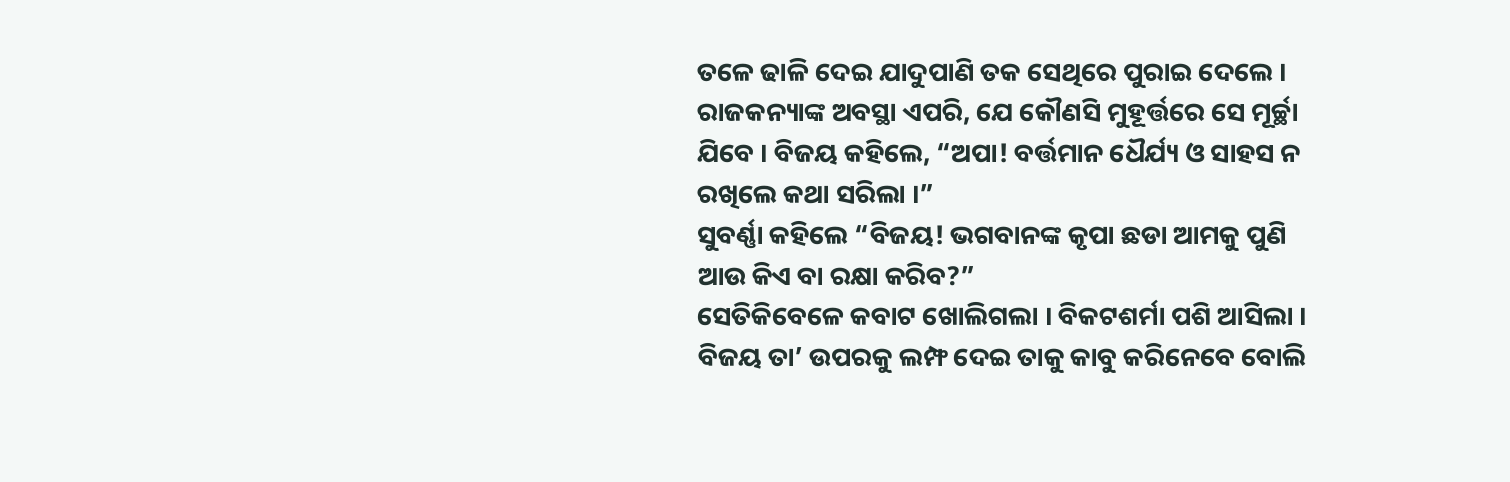ତଳେ ଢାଳି ଦେଇ ଯାଦୁପାଣି ତକ ସେଥିରେ ପୁରାଇ ଦେଲେ ।
ରାଜକନ୍ୟାଙ୍କ ଅବସ୍ଥା ଏପରି, ଯେ କୌଣସି ମୁହୂର୍ତ୍ତରେ ସେ ମୂର୍ଚ୍ଛା ଯିବେ । ବିଜୟ କହିଲେ, “ଅପା! ବର୍ତ୍ତମାନ ଧୈର୍ଯ୍ୟ ଓ ସାହସ ନ ରଖିଲେ କଥା ସରିଲା ।”
ସୁବର୍ଣ୍ଣା କହିଲେ “ବିଜୟ! ଭଗବାନଙ୍କ କୃପା ଛଡା ଆମକୁ ପୁଣି ଆଉ କିଏ ବା ରକ୍ଷା କରିବ?”
ସେତିକିବେଳେ କବାଟ ଖୋଲିଗଲା । ବିକଟଶର୍ମା ପଶି ଆସିଲା । ବିଜୟ ତା’ ଉପରକୁ ଲମ୍ଫ ଦେଇ ତାକୁ କାବୁ କରିନେବେ ବୋଲି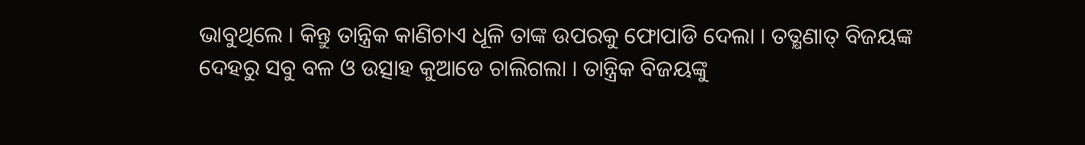ଭାବୁଥିଲେ । କିନ୍ତୁ ତାନ୍ତ୍ରିକ କାଣିଚାଏ ଧୂଳି ତାଙ୍କ ଉପରକୁ ଫୋପାଡି ଦେଲା । ତତ୍କ୍ଷଣାତ୍ ବିଜୟଙ୍କ ଦେହରୁ ସବୁ ବଳ ଓ ଉତ୍ସାହ କୁଆଡେ ଚାଲିଗଲା । ତାନ୍ତ୍ରିକ ବିଜୟଙ୍କୁ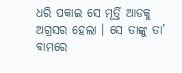ଧରି ପକାଇ ସେ ମୂର୍ତ୍ତି ଆଡକୁ ଅଗ୍ରସର ହେଲା । ସେ ତାଙ୍କୁ ତା’ ବାମରେ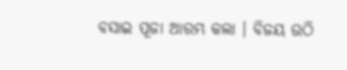ବସାଇ ପୂଜା ଆରମ୍ଭ କଲା । ବିଜୟ ଉଠି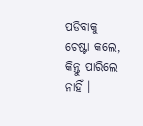ପଡିବାକୁ ଚେଷ୍ଟା କଲେ, କିନ୍ତୁ ପାରିଲେ ନାହିଁ ।